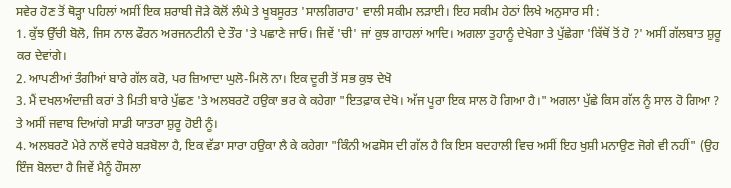ਸਵੇਰ ਹੋਣ ਤੋਂ ਥੋੜ੍ਹਾ ਪਹਿਲਾਂ ਅਸੀਂ ਇਕ ਸ਼ਰਾਬੀ ਜੋੜੇ ਕੋਲੋਂ ਲੰਘੇ ਤੇ ਖੂਬਸੂਰਤ 'ਸਾਲਗਿਰਾਹ' ਵਾਲੀ ਸਕੀਮ ਲੜਾਈ। ਇਹ ਸਕੀਮ ਹੇਠਾਂ ਲਿਖੇ ਅਨੁਸਾਰ ਸੀ :
1. ਕੁੱਝ ਉੱਚੀ ਬੋਲੋ, ਜਿਸ ਨਾਲ ਫੌਰਨ ਅਰਜਨਟੀਨੀ ਦੇ ਤੌਰ 'ਤੇ ਪਛਾਣੇ ਜਾਓ। ਜਿਵੇਂ 'ਚੀ' ਜਾਂ ਕੁਝ ਗਾਹਲਾਂ ਆਦਿ। ਅਗਲਾ ਤੁਹਾਨੂੰ ਦੇਖੇਗਾ ਤੇ ਪੁੱਛੇਗਾ 'ਕਿੱਥੋਂ ਤੋਂ ਹੋ ?' ਅਸੀਂ ਗੱਲਬਾਤ ਸ਼ੁਰੂ ਕਰ ਦੇਵਾਂਗੇ।
2. ਆਪਣੀਆਂ ਤੰਗੀਆਂ ਬਾਰੇ ਗੱਲ ਕਰੋ, ਪਰ ਜ਼ਿਆਦਾ ਘੁਲੋ-ਮਿਲੋ ਨਾ। ਇਕ ਦੂਰੀ ਤੋਂ ਸਭ ਕੁਝ ਦੇਖੋ
3. ਮੈਂ ਦਖਲਅੰਦਾਜ਼ੀ ਕਰਾਂ ਤੇ ਮਿਤੀ ਬਾਰੇ ਪੁੱਛਣ 'ਤੇ ਅਲਬਰਟੋ ਹਉਕਾ ਭਰ ਕੇ ਕਹੇਗਾ "ਇਤਫ਼ਾਕ ਦੇਖੋ। ਅੱਜ ਪੂਰਾ ਇਕ ਸਾਲ ਹੋ ਗਿਆ ਹੈ।" ਅਗਲਾ ਪੁੱਛੇ ਕਿਸ ਗੱਲ ਨੂੰ ਸਾਲ ਹੋ ਗਿਆ ? ਤੇ ਅਸੀਂ ਜਵਾਬ ਦਿਆਂਗੇ ਸਾਡੀ ਯਾਤਰਾ ਸ਼ੁਰੂ ਹੋਈ ਨੂੰ।
4. ਅਲਬਰਟੋ ਮੇਰੇ ਨਾਲੋਂ ਵਧੇਰੇ ਬੜਬੋਲਾ ਹੈ, ਇਕ ਵੱਡਾ ਸਾਰਾ ਹਉਕਾ ਲੈ ਕੇ ਕਹੇਗਾ "ਕਿੰਨੀ ਅਫਸੋਸ ਦੀ ਗੱਲ ਹੈ ਕਿ ਇਸ ਬਦਹਾਲੀ ਵਿਚ ਅਸੀਂ ਇਹ ਖੁਸ਼ੀ ਮਨਾਉਣ ਜੋਗੇ ਵੀ ਨਹੀਂ" (ਉਹ ਇੰਜ ਬੋਲਦਾ ਹੈ ਜਿਵੇਂ ਮੈਨੂੰ ਹੌਸਲਾ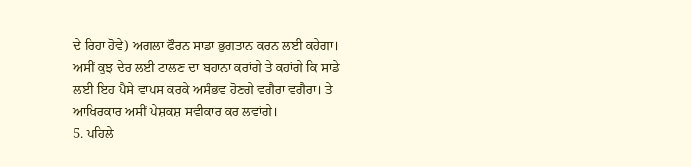ਦੇ ਰਿਹਾ ਹੋਵੇ) ਅਗਲਾ ਫੌਰਨ ਸਾਡਾ ਭੁਗਤਾਨ ਕਰਨ ਲਈ ਕਹੇਗਾ। ਅਸੀਂ ਕੁਝ ਦੇਰ ਲਈ ਟਾਲਣ ਦਾ ਬਹਾਨਾ ਕਰਾਂਗੇ ਤੇ ਕਹਾਂਗੇ ਕਿ ਸਾਡੇ ਲਈ ਇਹ ਪੈਸੇ ਵਾਪਸ ਕਰਕੇ ਅਸੰਭਵ ਹੋਣਗੇ ਵਗੈਰਾ ਵਗੈਰਾ। ਤੇ ਆਖਿਰਕਾਰ ਅਸੀਂ ਪੇਸ਼ਕਸ਼ ਸਵੀਕਾਰ ਕਰ ਲਵਾਂਗੇ।
5. ਪਹਿਲੇ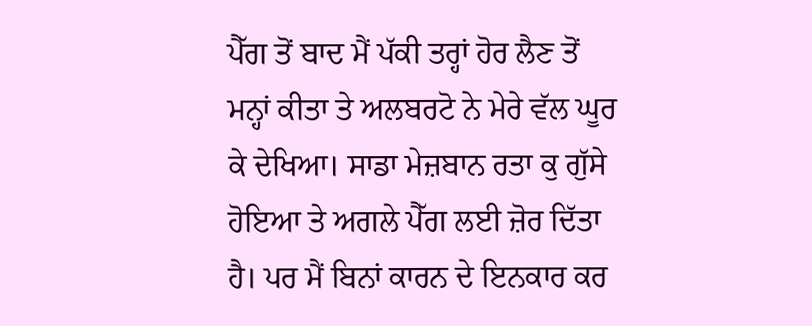ਪੈੱਗ ਤੋਂ ਬਾਦ ਮੈਂ ਪੱਕੀ ਤਰ੍ਹਾਂ ਹੋਰ ਲੈਣ ਤੋਂ ਮਨ੍ਹਾਂ ਕੀਤਾ ਤੇ ਅਲਬਰਟੋ ਨੇ ਮੇਰੇ ਵੱਲ ਘੂਰ ਕੇ ਦੇਖਿਆ। ਸਾਡਾ ਮੇਜ਼ਬਾਨ ਰਤਾ ਕੁ ਗੁੱਸੇ ਹੋਇਆ ਤੇ ਅਗਲੇ ਪੈੱਗ ਲਈ ਜ਼ੋਰ ਦਿੱਤਾ ਹੈ। ਪਰ ਮੈਂ ਬਿਨਾਂ ਕਾਰਨ ਦੇ ਇਨਕਾਰ ਕਰ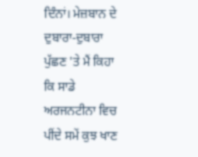ਦਿੰਨਾਂ। ਮੇਜ਼ਬਾਨ ਦੇ ਦੁਬਾਰਾ-ਦੁਬਾਰਾ ਪੁੱਛਣ 'ਤੇ ਮੈਂ ਕਿਹਾ ਕਿ ਸਾਡੇ ਅਰਜਨਟੀਨਾ ਵਿਚ ਪੀਂਦੇ ਸਮੇਂ ਕੁਝ ਖਾਣ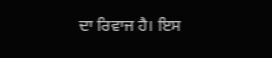ਦਾ ਰਿਵਾਜ ਹੈ। ਇਸ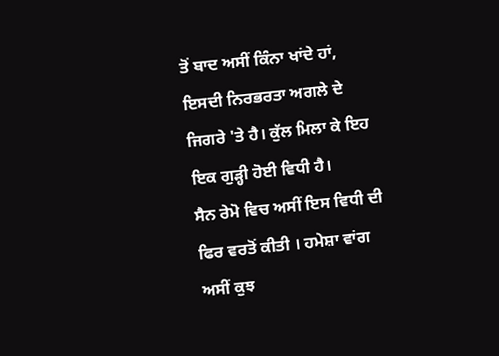ਤੋਂ ਬਾਦ ਅਸੀਂ ਕਿੰਨਾ ਖਾਂਦੇ ਹਾਂ, ਇਸਦੀ ਨਿਰਭਰਤਾ ਅਗਲੇ ਦੇ ਜਿਗਰੇ 'ਤੇ ਹੈ। ਕੁੱਲ ਮਿਲਾ ਕੇ ਇਹ ਇਕ ਗੁੜ੍ਹੀ ਹੋਈ ਵਿਧੀ ਹੈ।
ਸੈਨ ਰੇਮੋ ਵਿਚ ਅਸੀਂ ਇਸ ਵਿਧੀ ਦੀ ਫਿਰ ਵਰਤੋਂ ਕੀਤੀ । ਹਮੇਸ਼ਾ ਵਾਂਗ ਅਸੀਂ ਕੁਝ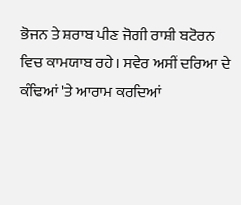ਭੋਜਨ ਤੇ ਸ਼ਰਾਬ ਪੀਣ ਜੋਗੀ ਰਾਸ਼ੀ ਬਟੋਰਨ ਵਿਚ ਕਾਮਯਾਬ ਰਹੇ। ਸਵੇਰ ਅਸੀਂ ਦਰਿਆ ਦੇ ਕੰਢਿਆਂ 'ਤੇ ਆਰਾਮ ਕਰਦਿਆਂ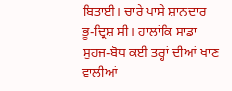ਬਿਤਾਈ। ਚਾਰੇ ਪਾਸੇ ਸ਼ਾਨਦਾਰ ਭੂ-ਦ੍ਰਿਸ਼ ਸੀ। ਹਾਲਾਂਕਿ ਸਾਡਾ ਸੁਹਜ-ਬੋਧ ਕਈ ਤਰ੍ਹਾਂ ਦੀਆਂ ਖਾਣ ਵਾਲੀਆਂ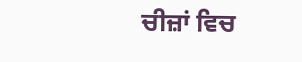ਚੀਜ਼ਾਂ ਵਿਚ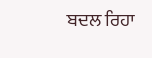ਬਦਲ ਰਿਹਾ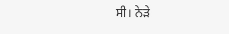ਸੀ। ਨੇੜੇ